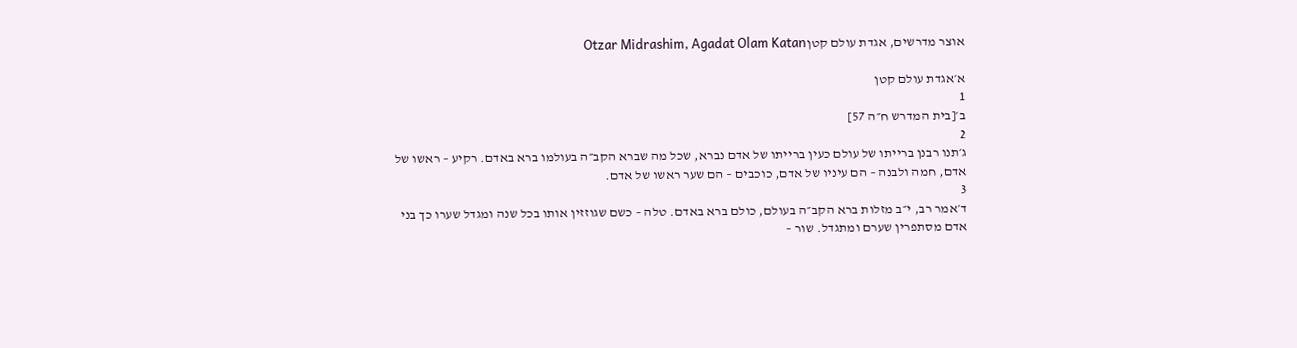אוצר מדרשים, אגדת עולם קטןOtzar Midrashim, Agadat Olam Katan

א׳אגדת עולם קטן
1
ב׳[בית המדרש ח״ה 57]
2
ג׳תנו רבנן ברייתו של עולם כעין ברייתו של אדם נברא, שכל מה שברא הקב״ה בעולמו ברא באדם. רקיע – ראשו של אדם, חמה ולבנה – הם עיניו של אדם, כוכבים – הם שער ראשו של אדם.
3
ד׳אמר רב, י״ב מזלות ברא הקב״ה בעולם, כולם ברא באדם. טלה – כשם שגוזזין אותו בכל שנה ומגדל שערו כך בני אדם מסתפרין שערם ומתגדל. שור –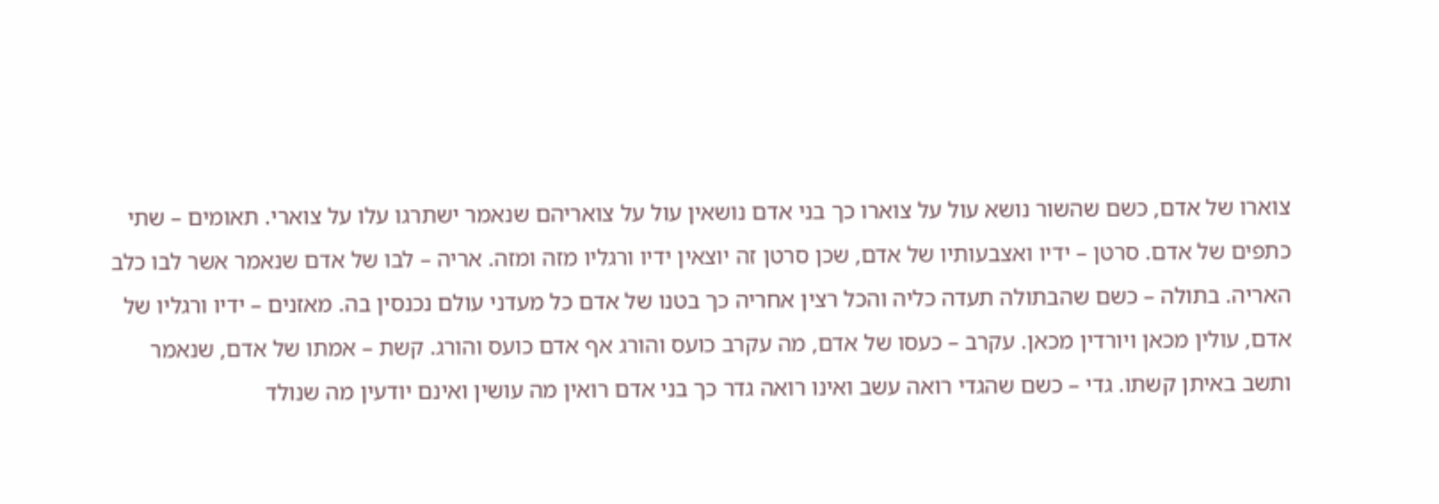צוארו של אדם, כשם שהשור נושא עול על צוארו כך בני אדם נושאין עול על צואריהם שנאמר ישתרגו עלו על צוארי. תאומים – שתי כתפים של אדם. סרטן – ידיו ואצבעותיו של אדם, שכן סרטן זה יוצאין ידיו ורגליו מזה ומזה. אריה – לבו של אדם שנאמר אשר לבו כלב האריה. בתולה – כשם שהבתולה תעדה כליה והכל רצין אחריה כך בטנו של אדם כל מעדני עולם נכנסין בה. מאזנים – ידיו ורגליו של אדם, עולין מכאן ויורדין מכאן. עקרב – כעסו של אדם, מה עקרב כועס והורג אף אדם כועס והורג. קשת – אמתו של אדם, שנאמר ותשב באיתן קשתו. גדי – כשם שהגדי רואה עשב ואינו רואה גדר כך בני אדם רואין מה עושין ואינם יודעין מה שנולד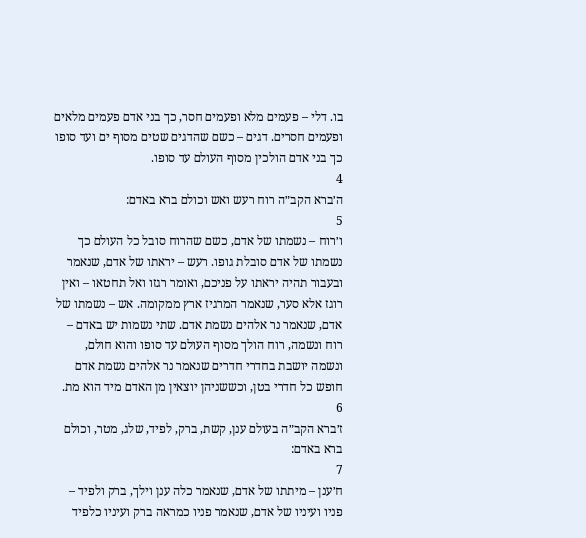בו. דלי – פעמים מלא ופעמים חסר, כך בני אדם פעמים מלאים ופעמים חסרים. דגים – כשם שהדגים שטים מסוף ים ועד סופו כך בני אדם הולכין מסוף העולם עד סופו.
4
ה׳ברא הקב״ה רוח רעש ואש וכולם ברא באדם:
5
ו׳רוח – נשמתו של אדם, כשם שהרוח סובל כל העולם כך נשמתו של אדם סובלת גופו. רעש – יראתו של אדם, שנאמר ובעבור תהיה יראתו על פניכם, ואומר רגזו ואל תחטאו – ואין רוגז אלא סער, שנאמר המרגיז ארץ ממקומה. אש – נשמתו של אדם, שנאמר נר אלהים נשמת אדם. שתי נשמות יש באדם – רוח ונשמה, רוח הולך מסוף העולם עד סופו והוא חולם, ונשמה יושבת בחדרי חדרים שנאמר נר אלהים נשמת אדם חופש כל חדרי בטן, וכששניהן יוצאין מן האדם מיד הוא מת.
6
ז׳ברא הקב״ה בעולם ענן, קשת, ברק, לפיד, שלג, מטר, וכולם ברא באדם:
7
ח׳ענן – מיתתו של אדם, שנאמר כלה ענן וילך, ברק ולפיד – פניו ועיניו של אדם, שנאמר פניו כמראה ברק ועיניו כלפיד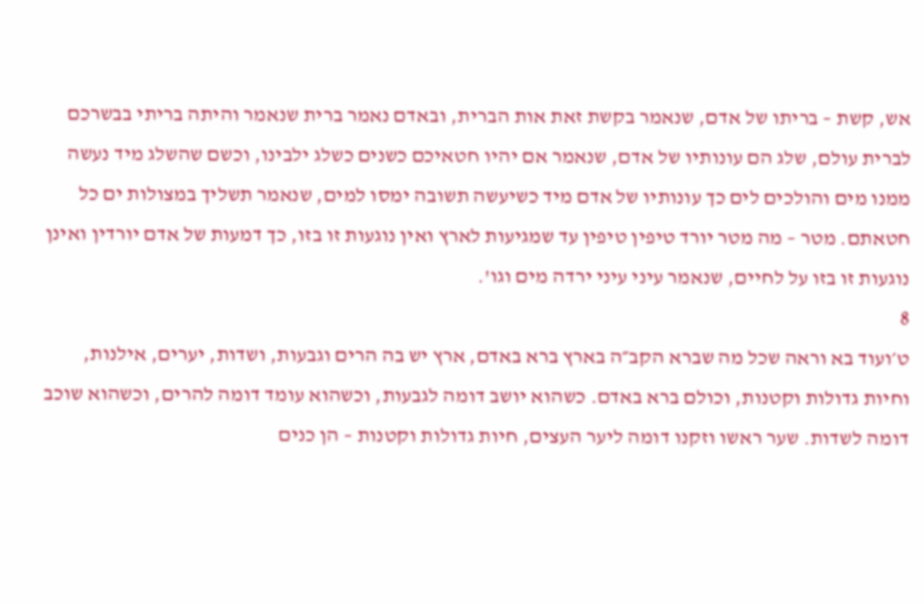אש, קשת – בריתו של אדם, שנאמר בקשת זאת אות הברית, ובאדם נאמר ברית שנאמר והיתה בריתי בבשרכם לברית עולם, שלג הם עונותיו של אדם, שנאמר אם יהיו חטאיכם כשנים כשלג ילבינו, וכשם שהשלג מיד נעשה ממנו מים והולכים לים כך עונותיו של אדם מיד כשיעשה תשובה ימסו למים, שנאמר תשליך במצולות ים כל חטאתם. מטר – מה מטר יורד טיפין טיפין עד שמגיעות לארץ ואין נוגעות זו בזו, כך דמעות של אדם יורדין ואינן נוגעות זו בזו על לחיים, שנאמר עיני עיני ירדה מים וגו'.
8
ט׳ועוד בא וראה שכל מה שברא הקב״ה בארץ ברא באדם, ארץ יש בה הרים וגבעות, ושדות, יערים, אילנות, וחיות גדולות וקטנות, וכולם ברא באדם. כשהוא יושב דומה לגבעות, וכשהוא עומד דומה להרים, וכשהוא שוכב דומה לשדות. שער ראשו וזקנו דומה ליער העצים, חיות גדולות וקטנות – הן כנים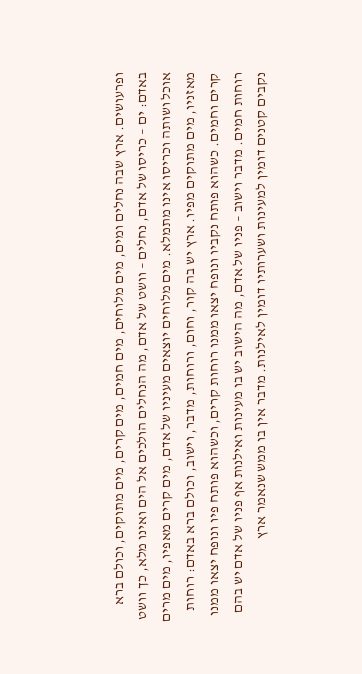ופרעושים. ארץ שבה נחלים ומים, מים מלוחים, מים חמים, מים קרים, מים מתוקים, וכולם ברא באדם: ים – כריסו של אדם, נחלים – וושט של אדם, מה הנחלים הולכים אל הים ואינו מלא, כך וושט אוכל ושותה וכריסו אינו מתמלא. מים מלוחים יוצאים מעיניו של אדם, מים קרים מאפיו, מים מרים מאזניו, מים מתוקים מפיו. ארץ יש בה קור, וחום, ורוחות, מדבר, וישוב, וכולם ברא באדם: רוחות קרים וחמים. כשהוא פותח נקביו ונופח יצאו ממנו רוחות קרים, וכשהוא פותח פיו ונופח יצאו ממנו רוחות חמים. מדבר וישוב – פניו של אדם, מה הישוב יש בו מעינות ואילנות אף פניו של אדם יש בהם נקבים קטנים דומין למעינות ושערותיו דומין לאילנות. מדבר אין בו ממש שנאמר ארץ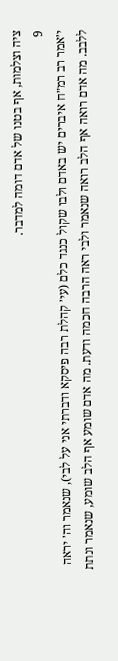ציה וצלמות, אף בטנו של אדם דומה למדבר.
9
י׳אמר רב רמ״ח איברים יש באדם ולבו שקול כנגד כלם (עי׳ קהלת רבה פיסקא ודברתי אני על לבי), שנאמר וה׳ יראה ללבב. מה אדם רואה אף הלב רואה שנאמר ולבי ראה הרבה חכמה ודעת. מה אדם שומע אף הלב שומע, שנאמר ונתת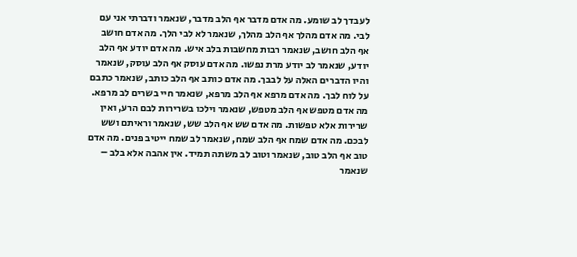לעבדך לב שומע. מה אדם מדבר אף הלב מדבר, שנאמר ודברתי אני עם לבי. מה אדם מהלך אף הלב מהלך, שנאמר לא לבי הלך. מה אדם חושב אף הלב חושב, שנאמר רבות מחשבות בלב איש. מה אדם יודע אף הלב יודע, שנאמר לב יודע מרת נפשו. מה אדם עוסק אף הלב עוסק, שנאמר והיו הדברים האלה על לבבך. מה אדם כותב אף הלב כותב, שנאמר כתבם על לוח לבך. מה אדם מרפא אף הלב מרפא, שנאמר חיי בשרים לב מרפא. מה אדם מטפש אף הלב מטפש, שנאמר וילכו בשרירות לבם הרע, ואין שרירות אלא טפשות. מה אדם שש אף הלב שש, שנאמר וראיתם ושש לבכם. מה אדם שמח אף הלב שמח, שנאמר לב שמח ייטיב פנים. מה אדם טוב אף הלב טוב, שנאמר וטוב לב משתה תמיד. אין אהבה אלא בלב – שנאמר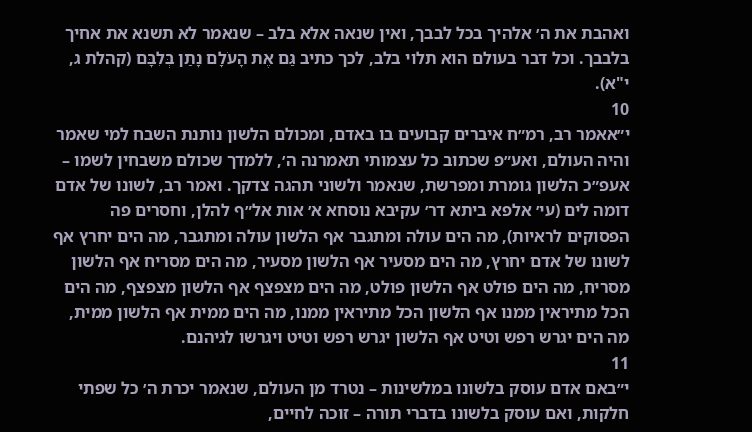ואהבת את ה׳ אלהיך בכל לבבך, ואין שנאה אלא בלב – שנאמר לא תשנא את אחיך בלבבך. וכל דבר בעולם הוא תלוי בלב, לכך כתיב גַּם אֶת הָעֹלָם נָתַן בְּלִבָּם (קהלת ג, י"א).
10
י״אאמר רב, רמ״ח איברים קבועים בו באדם, ומכולם הלשון נותנת השבח למי שאמר והיה העולם, ואע״פ שכתוב כל עצמותי תאמרנה ה׳, ללמדך שכולם משבחין לשמו – אעפ״כ הלשון גומרת ומפרשת, שנאמר ולשוני תהגה צדקך. ואמר רב, לשונו של אדם דומה לים (עי׳ אלפא ביתא דר׳ עקיבא נוסחא א׳ אות אל״ף להלן, וחסרים פה הפסוקים לראיות), מה הים עולה ומתגבר אף הלשון עולה ומתגבר, מה הים יחרץ אף לשונו של אדם יחרץ, מה הים מסעיר אף הלשון מסעיר, מה הים מסריח אף הלשון מסריח, מה הים פולט אף הלשון פולט, מה הים מצפצף אף הלשון מצפצף, מה הים הכל מתיראין ממנו אף הלשון הכל מתיראין ממנו, מה הים ממית אף הלשון ממית, מה הים יגרש רפש וטיט אף הלשון יגרש רפש וטיט ויגרשו לגיהנם.
11
י״באם אדם עוסק בלשונו במלשינות – נטרד מן העולם, שנאמר יכרת ה׳ כל שפתי חלקות, ואם עוסק בלשונו בדברי תורה – זוכה לחיים,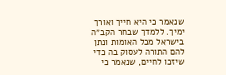שנאמר כי היא חייך ואורך ימיך. ללמדך שבחר הקב״ה בישראל מכל האומות ונתן להם התורה לעסוק בה כדי שיזכו לחיים, שנאמר כי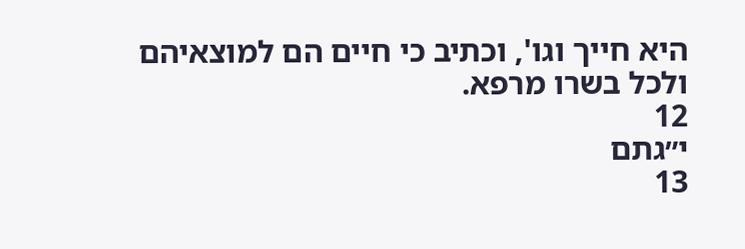היא חייך וגו', וכתיב כי חיים הם למוצאיהם ולכל בשרו מרפא.
12
י״גתם
13